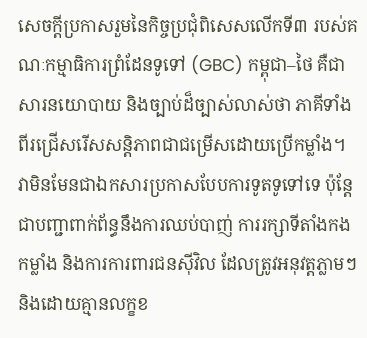សេចក្តីប្រកាសរួមនៃកិច្ចប្រជុំពិសេសលើកទី៣ របស់គណៈកម្មាធិការព្រំដែនទូទៅ (GBC) កម្ពុជា–ថៃ គឺជាសារនយោបាយ និងច្បាប់ដ៏ច្បាស់លាស់ថា ភាគីទាំងពីរជ្រើសរើសសន្តិភាពជាជម្រើសដោយប្រើកម្លាំង។ វាមិនមែនជាឯកសារប្រកាសបែបការទូតទូទៅទេ ប៉ុន្តែជាបញ្ជាពាក់ព័ន្ធនឹងការឈប់បាញ់ ការរក្សាទីតាំងកងកម្លាំង និងការការពារជនស៊ីវិល ដែលត្រូវអនុវត្តភ្លាមៗ និងដោយគ្មានលក្ខខ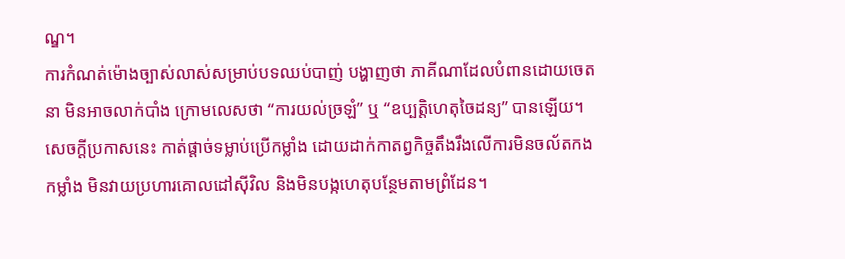ណ្ឌ។
ការកំណត់ម៉ោងច្បាស់លាស់សម្រាប់បទឈប់បាញ់ បង្ហាញថា ភាគីណាដែលបំពានដោយចេតនា មិនអាចលាក់បាំង ក្រោមលេសថា “ការយល់ច្រឡំ” ឬ “ឧប្បត្តិហេតុចៃដន្យ” បានឡើយ។ សេចក្តីប្រកាសនេះ កាត់ផ្តាច់ទម្លាប់ប្រើកម្លាំង ដោយដាក់កាតព្វកិច្ចតឹងរឹងលើការមិនចល័តកងកម្លាំង មិនវាយប្រហារគោលដៅស៊ីវិល និងមិនបង្កហេតុបន្ថែមតាមព្រំដែន។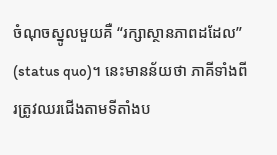ចំណុចស្នូលមួយគឺ “រក្សាស្ថានភាពដដែល” (status quo)។ នេះមានន័យថា ភាគីទាំងពីរត្រូវឈរជើងតាមទីតាំងប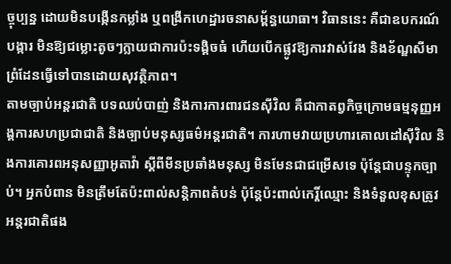ច្ចុប្បន្ន ដោយមិនបង្កើនកម្លាំង ឬពង្រីកហេដ្ឋារចនាសម្ព័ន្ធយោធា។ វិធាននេះ គឺជាឧបករណ៍បង្ការ មិនឱ្យជម្លោះតូចៗក្លាយជាការប៉ះទង្គិចធំ ហើយបើកផ្លូវឱ្យការវាស់វែង និងខ័ណ្ឌសីមាព្រំដែនធ្វើទៅបានដោយសុវត្ថិភាព។
តាមច្បាប់អន្តរជាតិ បទឈប់បាញ់ និងការការពារជនស៊ីវិល គឺជាកាតព្វកិច្ចក្រោមធម្មនុញ្ញអង្គការសហប្រជាជាតិ និងច្បាប់មនុស្សធម៌អន្តរជាតិ។ ការហាមវាយប្រហារគោលដៅស៊ីវិល និងការគោរពអនុសញ្ញាអូតាវ៉ា ស្តីពីមីនប្រឆាំងមនុស្ស មិនមែនជាជម្រើសទេ ប៉ុន្តែជាបន្ទុកច្បាប់។ អ្នកបំពាន មិនត្រឹមតែប៉ះពាល់សន្តិភាពតំបន់ ប៉ុន្តែប៉ះពាល់កេរ្តិ៍ឈ្មោះ និងទំនួលខុសត្រូវអន្តរជាតិផង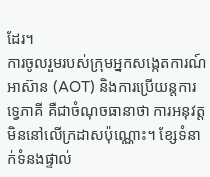ដែរ។
ការចូលរួមរបស់ក្រុមអ្នកសង្កេតការណ៍អាស៊ាន (AOT) និងការប្រើយន្តការទ្វេភាគី គឺជាចំណុចធានាថា ការអនុវត្តមិននៅលើក្រដាសប៉ុណ្ណោះ។ ខ្សែទំនាក់ទំនងផ្ទាល់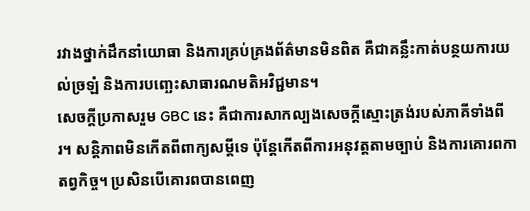រវាងថ្នាក់ដឹកនាំយោធា និងការគ្រប់គ្រងព័ត៌មានមិនពិត គឺជាគន្លឹះកាត់បន្ថយការយល់ច្រឡំ និងការបញ្ឆេះសាធារណមតិអវិជ្ជមាន។
សេចក្តីប្រកាសរួម GBC នេះ គឺជាការសាកល្បងសេចក្តីស្មោះត្រង់របស់ភាគីទាំងពីរ។ សន្តិភាពមិនកើតពីពាក្យសម្ដីទេ ប៉ុន្តែកើតពីការអនុវត្តតាមច្បាប់ និងការគោរពកាតព្វកិច្ច។ ប្រសិនបើគោរពបានពេញ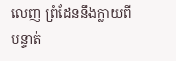លេញ ព្រំដែននឹងក្លាយពីបន្ទាត់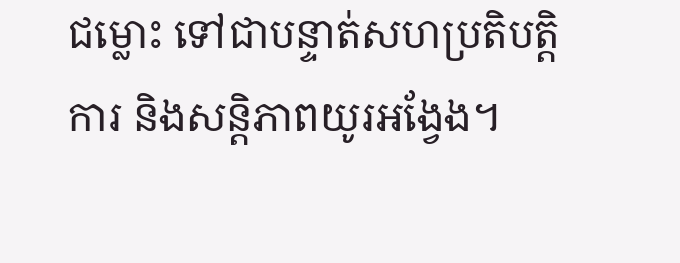ជម្លោះ ទៅជាបន្ទាត់សហប្រតិបត្តិការ និងសន្តិភាពយូរអង្វែង។